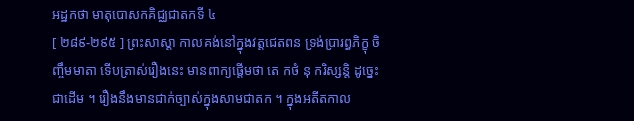អដ្ឋកថា មាតុបោសកគិជ្ឈជាតកទី ៤
[ ២៨៩-២៩៥ ] ព្រះសាស្តា កាលគង់នៅក្នុងវត្តជេតពន ទ្រង់ប្រារព្ធភិក្ខុ ចិញ្ចឹមមាតា ទើបត្រាស់រឿងនេះ មានពាក្យផ្តើមថា តេ កថំ នុ ករិស្សន្តិ ដូច្នេះជាដើម ។ រឿងនឹងមានជាក់ច្បាស់ក្នុងសាមជាតក ។ ក្នុងអតីតកាល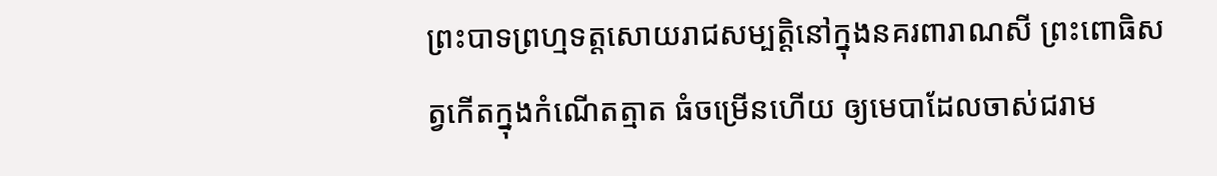ព្រះបាទព្រហ្មទត្តសោយរាជសម្បត្តិនៅក្នុងនគរពារាណសី ព្រះពោធិសត្វកើតក្នុងកំណើតត្មាត ធំចម្រើនហើយ ឲ្យមេបាដែលចាស់ជរាម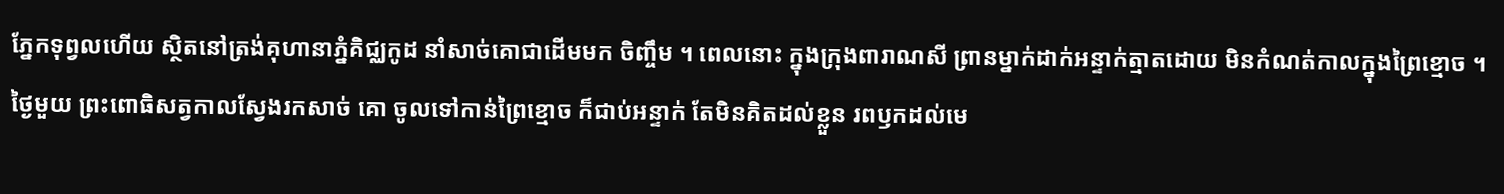ភ្នែកទុព្វលហើយ ស្ថិតនៅត្រង់គុហានាភ្នំគិជ្ឈកូដ នាំសាច់គោជាដើមមក ចិញ្ចឹម ។ ពេលនោះ ក្នុងក្រុងពារាណសី ព្រានម្នាក់ដាក់អន្ទាក់ត្មាតដោយ មិនកំណត់កាលក្នុងព្រៃខ្មោច ។ ថ្ងៃមួយ ព្រះពោធិសត្វកាលស្វែងរកសាច់ គោ ចូលទៅកាន់ព្រៃខ្មោច ក៏ជាប់អន្ទាក់ តែមិនគិតដល់ខ្លួន រពឫកដល់មេ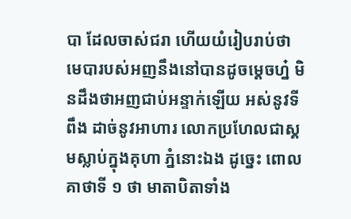បា ដែលចាស់ជរា ហើយយំរៀបរាប់ថា មេបារបស់អញនឹងនៅបានដូចម្តេចហ្ន៎ មិនដឹងថាអញជាប់អន្ទាក់ឡើយ អស់នូវទីពឹង ដាច់នូវអាហារ លោកប្រហែលជាស្គមស្លាប់ក្នុងគុហា ភ្នំនោះឯង ដូច្នេះ ពោលគាថាទី ១ ថា មាតាបិតាទាំង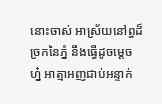នោះចាស់ អាស្រ័យនៅព្ធដ៏ច្រកនៃភ្នំ នឹងធ្វើដូចម្តេច ហ្ន៎ អាត្មាអញជាប់អន្ទាក់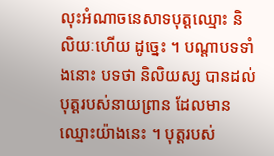លុះអំណាចនេសាទបុត្តឈ្មោះ និលិយៈហើយ ដូច្នេះ ។ បណ្តាបទទាំងនោះ បទថា និលិយស្ស បានដល់ បុត្តរបស់នាយព្រាន ដែលមានឈ្មោះយ៉ាងនេះ ។ បុត្តរបស់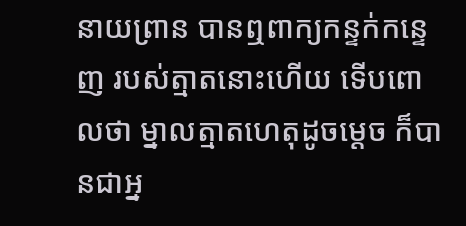នាយព្រាន បានឮពាក្យកន្ទក់កន្ទេញ របស់ត្មាតនោះហើយ ទើបពោលថា ម្នាលត្មាតហេតុដូចម្តេច ក៏បានជាអ្ន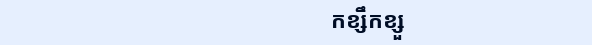កខ្សឹកខ្សួ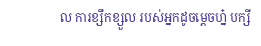ល ការខ្សឹកខ្សួល របស់អ្នកដូចម្តេចហ្ន៎ បក្សី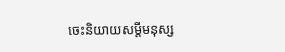ចេះនិយាយសម្តីមនុស្ស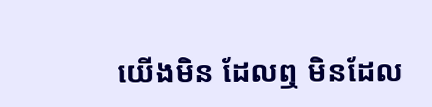យើងមិន ដែលឮ មិនដែល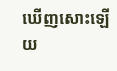ឃើញសោះឡើយ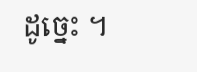ដូច្នេះ ។